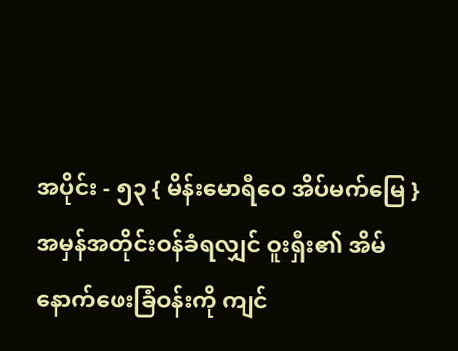အပိုင်း - ၅၃ { မိန်းမောရီဝေ အိပ်မက်မြေ }
အမှန်အတိုင်းဝန်ခံရလျှင် ဝူးရှီး၏ အိမ်နောက်ဖေးခြံဝန်းကို ကျင်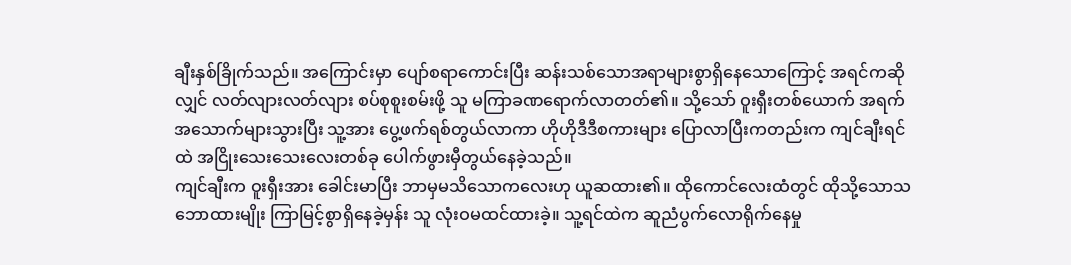ချီးနှစ်ခြိုက်သည်။ အကြောင်းမှာ ပျော်စရာကောင်းပြီး ဆန်းသစ်သောအရာများစွာရှိနေသောကြောင့် အရင်ကဆိုလျှင် လတ်လျားလတ်လျား စပ်စုစူးစမ်းဖို့ သူ မကြာခဏရောက်လာတတ်၏။ သို့သော် ဝူးရှီးတစ်ယောက် အရက်အသောက်များသွားပြီး သူ့အား ပွေ့ဖက်ရစ်တွယ်လာကာ ဟိုဟိုဒီဒီစကားများ ပြောလာပြီးကတည်းက ကျင်ချီးရင်ထဲ အငြိုးသေးသေးလေးတစ်ခု ပေါက်ဖွားမှီတွယ်နေခဲ့သည်။
ကျင်ချီးက ဝူးရှီးအား ခေါင်းမာပြီး ဘာမှမသိသောကလေးဟု ယူဆထား၏။ ထိုကောင်လေးထံတွင် ထိုသို့သောသဘောထားမျိုး ကြာမြင့်စွာရှိနေခဲ့မှန်း သူ လုံးဝမထင်ထားခဲ့။ သူ့ရင်ထဲက ဆူညံပွက်လောရိုက်နေမှု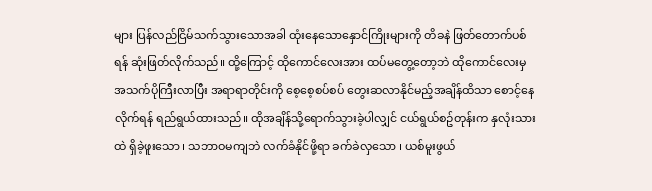များ ပြန်လည်ငြိမ်သက်သွားသောအခါ ထုံးနေသောနှောင်ကြိုးများကို တိခနဲ ဖြတ်တောက်ပစ်ရန် ဆုံးဖြတ်လိုက်သည်။ ထို့ကြောင့် ထိုကောင်လေးအား ထပ်မတွေ့တော့ဘဲ ထိုကောင်လေးမှ အသက်ပိုကြီးလာပြီး အရာရာတိုင်းကို စေ့စေ့စပ်စပ် တွေးဆလာနိုင်မည့်အချိန်ထိသာ စောင့်နေလိုက်ရန် ရည်ရွယ်ထားသည်။ ထိုအချိန်သို့ရောက်သွားခဲ့ပါလျှင် ငယ်ရွယ်စဥ်တုန်းက နှလုံးသားထဲ ရှိခဲ့ဖူးသော ၊ သဘာဝမကျဘဲ လက်ခံနိုင်ဖို့ရာ ခက်ခဲလှသော ၊ ယစ်မူးဖွယ်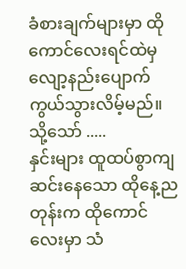ခံစားချက်များမှာ ထိုကောင်လေးရင်ထဲမှ လျော့နည်းပျောက်ကွယ်သွားလိမ့်မည်။
သို့သော် .....
နှင်းများ ထူထပ်စွာကျဆင်းနေသော ထိုနေ့ညတုန်းက ထိုကောင်လေးမှာ သံ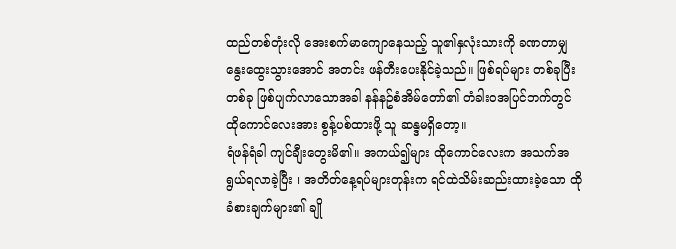ထည်တစ်တုံးလို အေးစက်မာကျောနေသည့် သူ၏နှလုံးသားကို ခဏတာမျှ နွေးထွေးသွားအောင် အတင်း ဖန်တီးပေးနိုင်ခဲ့သည်။ ဖြစ်ရပ်များ တစ်ခုပြီးတစ်ခု ဖြစ်ပျက်လာသောအခါ နန်နဥ်စံအိမ်တော်၏ တံခါးဝအပြင်ဘက်တွင် ထိုကောင်လေးအား စွန့်ပစ်ထားဖို့ သူ ဆန္ဒမရှိတော့။
ရံဖန်ရံခါ ကျင်ချီးတွေးမိ၏။ အကယ်၍များ ထိုကောင်လေးက အသက်အရွယ်ရလာခဲ့ပြီး ၊ အတိတ်နေ့ရပ်များတုန်းက ရင်ထဲသိမ်းဆည်းထားခဲ့သော ထိုခံစားချက်များ၏ ချို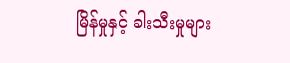မြိန်မှုနှင့် ခါးသီးမှုများ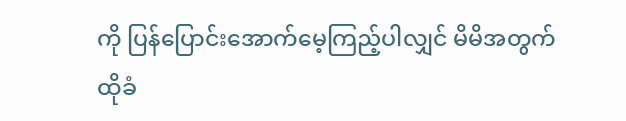ကို ပြန်ပြောင်းအောက်မေ့ကြည့်ပါလျှင် မိမိအတွက် ထိုခံ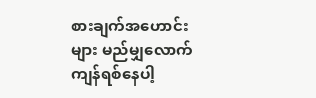စားချက်အဟောင်းများ မည်မျှလောက်ကျန်ရစ်နေပါ့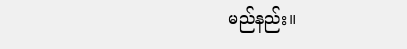မည်နည်း။